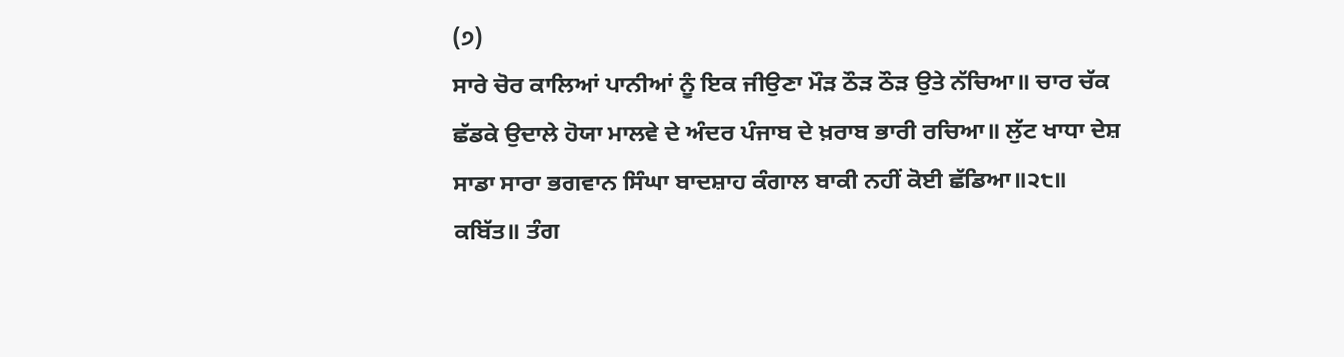(੭)
ਸਾਰੇ ਚੋਰ ਕਾਲਿਆਂ ਪਾਨੀਆਂ ਨੂੰ ਇਕ ਜੀਉਣਾ ਮੌੜ ਠੌੜ ਠੌੜ ਉਤੇ ਨੱਚਿਆ॥ ਚਾਰ ਚੱਕ ਛੱਡਕੇ ਉਦਾਲੇ ਹੋਯਾ ਮਾਲਵੇ ਦੇ ਅੰਦਰ ਪੰਜਾਬ ਦੇ ਖ਼ਰਾਬ ਭਾਰੀ ਰਚਿਆ॥ ਲੁੱਟ ਖਾਧਾ ਦੇਸ਼ ਸਾਡਾ ਸਾਰਾ ਭਗਵਾਨ ਸਿੰਘਾ ਬਾਦਸ਼ਾਹ ਕੰਗਾਲ ਬਾਕੀ ਨਹੀਂ ਕੋਈ ਛੱਡਿਆ॥੨੮॥ ਕਬਿੱਤ॥ ਤੰਗ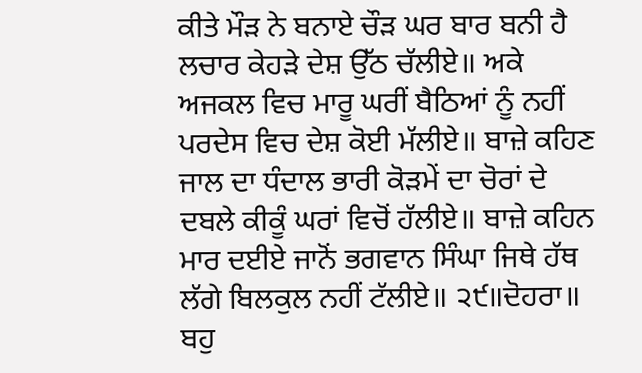ਕੀਤੇ ਮੌੜ ਨੇ ਬਨਾਏ ਚੌੜ ਘਰ ਬਾਰ ਬਨੀ ਹੈ ਲਚਾਰ ਕੇਹੜੇ ਦੇਸ਼ ਉੱਠ ਚੱਲੀਏ॥ ਅਕੇ ਅਜਕਲ ਵਿਚ ਮਾਰੂ ਘਰੀਂ ਬੈਠਿਆਂ ਨੂੰ ਨਹੀਂ ਪਰਦੇਸ ਵਿਚ ਦੇਸ਼ ਕੋਈ ਮੱਲੀਏ॥ ਬਾਜ਼ੇ ਕਹਿਣ ਜਾਲ ਦਾ ਧੰਦਾਲ ਭਾਰੀ ਕੋੜਮੇਂ ਦਾ ਚੋਰਾਂ ਦੇ ਦਬਲੇ ਕੀਕੂੰ ਘਰਾਂ ਵਿਚੋਂ ਹੱਲੀਏ॥ ਬਾਜ਼ੇ ਕਹਿਨ ਮਾਰ ਦਈਏ ਜਾਨੋਂ ਭਗਵਾਨ ਸਿੰਘਾ ਜਿਥੇ ਹੱਥ ਲੱਗੇ ਬਿਲਕੁਲ ਨਹੀਂ ਟੱਲੀਏ॥ ੨੯॥ਦੋਹਰਾ॥ ਬਹੁ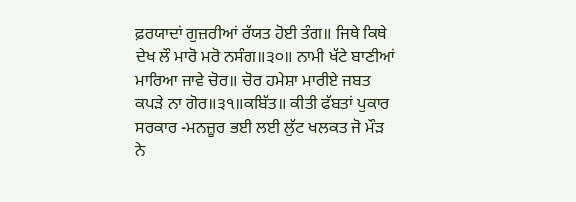ਫ਼ਰਯਾਦਾਂ ਗੁਜ਼ਰੀਆਂ ਰੱਯਤ ਹੋਈ ਤੰਗ॥ ਜਿਥੇ ਕਿਥੇ ਦੇਖ ਲੌ ਮਾਰੋ ਮਰੋ ਨਸੰਗ॥੩੦॥ ਨਾਮੀ ਖੱਟੇ ਬਾਣੀਆਂ ਮਾਰਿਆ ਜਾਵੇ ਚੋਰ॥ ਚੋਰ ਹਮੇਸ਼ਾ ਮਾਰੀਏ ਜਬਤ ਕਪੜੇ ਨਾ ਗੋਰ॥੩੧॥ਕਬਿੱਤ॥ ਕੀਤੀ ਫੱਬਤਾਂ ਪੁਕਾਰ ਸਰਕਾਰ -ਮਨਜ਼ੂਰ ਭਈ ਲਈ ਲੁੱਟ ਖਲਕਤ ਜੋ ਮੌੜ ਨੇ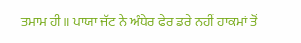ਤਮਾਮ ਹੀ॥ ਪਾਯਾ ਜੱਟ ਨੇ ਅੰਧੇਰ ਫੇਰ ਡਰੇ ਨਹੀਂ ਹਾਕਮਾਂ ਤੋਂ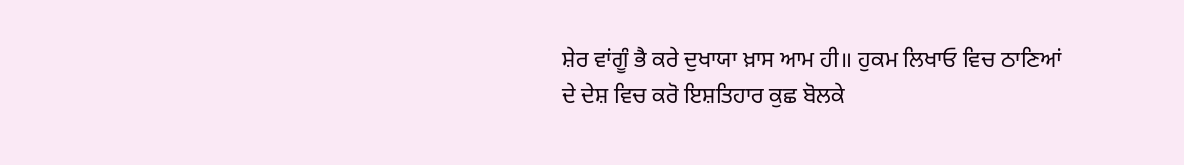ਸ਼ੇਰ ਵਾਂਗੂੰ ਭੈ ਕਰੇ ਦੁਖਾਯਾ ਖ਼ਾਸ ਆਮ ਹੀ॥ ਹੁਕਮ ਲਿਖਾਓ ਵਿਚ ਠਾਣਿਆਂ ਦੇ ਦੇਸ਼ ਵਿਚ ਕਰੋ ਇਸ਼ਤਿਹਾਰ ਕੁਛ ਬੋਲਕੇ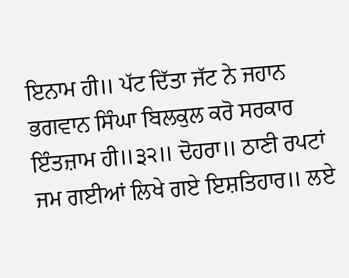ਇਨਾਮ ਹੀ॥ ਪੱਟ ਦਿੱਤਾ ਜੱਟ ਨੇ ਜਹਾਨ ਭਗਵਾਨ ਸਿੰਘਾ ਬਿਲਕੁਲ ਕਰੋ ਸਰਕਾਰ ਇੰਤਜ਼ਾਮ ਹੀ॥੩੨॥ ਦੋਹਰਾ॥ ਠਾਣੀ ਰਪਟਾਂ ਜਮ ਗਈਆਂ ਲਿਖੇ ਗਏ ਇਸ਼ਤਿਹਾਰ॥ ਲਏ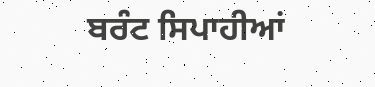ਬਰੰਟ ਸਿਪਾਹੀਆਂ